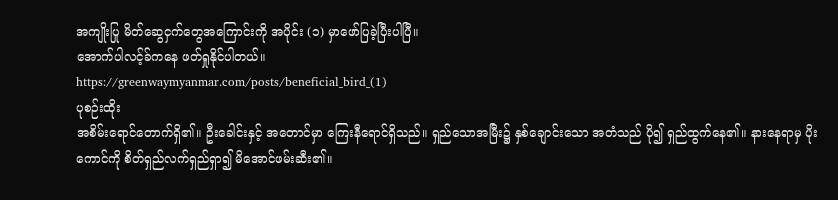အကျိုးပြု မိတ်ဆွေငှက်တွေအကြောင်းကို အပိုင်း (၁) မှာဖော်ပြခဲ့ပြီးပါပြီ။
အောက်ပါလင့်ခ်ကနေ ဖတ်ရှုနိုင်ပါတယ်။
https://greenwaymyanmar.com/posts/beneficial_bird_(1)
ပုစဉ်းထိုး
အစိမ်းရောင်တောက်ရှိ၏။ ဦးခေါင်းနှင့် အတောင်မှာ ကြေးနီရောင်ရှိသည်။ ရှည်သောအမြီး၌ နှစ်ချောင်းသော အတံသည် ပို၍ ရှည်ထွက်နေ၏။ နားနေရာမှ ပိုးကောင်ကို စိတ်ရှည်လက်ရှည်ရှာ၍ မိအောင်ဖမ်းဆီး၏။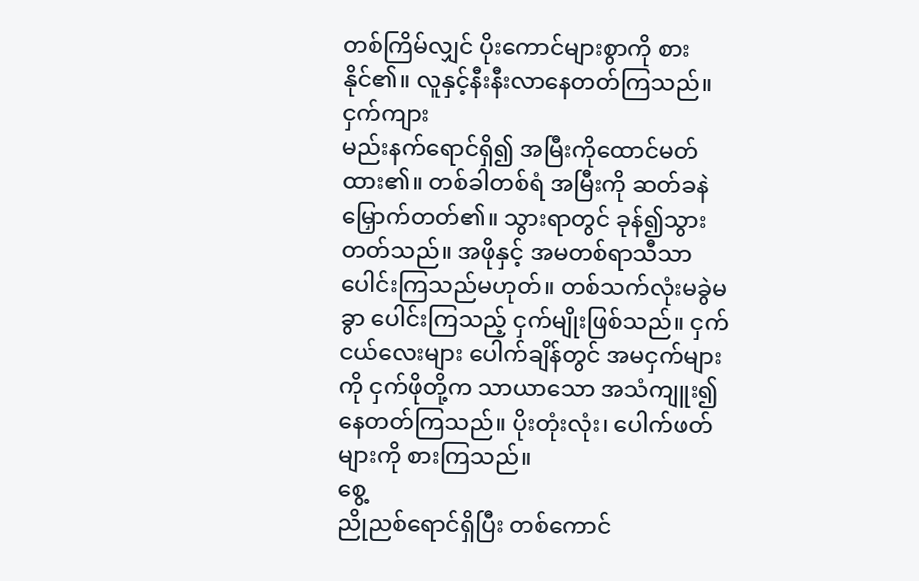တစ်ကြိမ်လျှင် ပိုးကောင်များစွာကို စားနိုင်၏။ လူနှင့်နီးနီးလာနေတတ်ကြသည်။
ငှက်ကျား
မည်းနက်ရောင်ရှိ၍ အမြီးကိုထောင်မတ်ထား၏။ တစ်ခါတစ်ရံ အမြီးကို ဆတ်ခနဲ မြှောက်တတ်၏။ သွားရာတွင် ခုန်၍သွားတတ်သည်။ အဖိုနှင့် အမတစ်ရာသီသာ ပေါင်းကြသည်မဟုတ်။ တစ်သက်လုံးမခွဲမခွာ ပေါင်းကြသည့် ငှက်မျိုးဖြစ်သည်။ ငှက်ငယ်လေးများ ပေါက်ချိန်တွင် အမငှက်များကို ငှက်ဖိုတို့က သာယာသော အသံကျူး၍ နေတတ်ကြသည်။ ပိုးတုံးလုံး၊ ပေါက်ဖတ်များကို စားကြသည်။
စွေ့
ညိုညစ်ရောင်ရှိပြီး တစ်ကောင်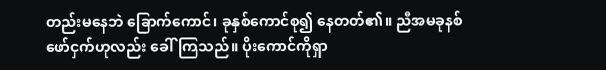တည်းမနေဘဲ ခြောက်ကောင်၊ ခုနှစ်ကောင်စု၍ နေတတ်၏။ ညီအမခုနစ်ဖော်ငှက်ဟုလည်း ခေါ်ကြသည်။ ပိုးကောင်ကိုရှာ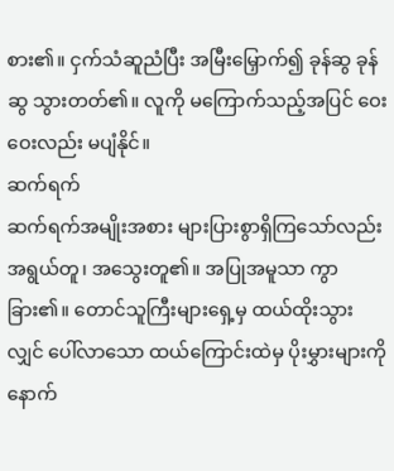စား၏။ ငှက်သံဆူညံပြီး အမြီးမြှောက်၍ ခုန်ဆွ ခုန်ဆွ သွားတတ်၏။ လူကို မကြောက်သည့်အပြင် ဝေးဝေးလည်း မပျံနိုင်။
ဆက်ရက်
ဆက်ရက်အမျိုးအစား များပြားစွာရှိကြသော်လည်း အရွယ်တူ၊ အသွေးတူ၏။ အပြုအမူသာ ကွာခြား၏။ တောင်သူကြီးများရှေ့မှ ထယ်ထိုးသွားလျှင် ပေါ်လာသော ထယ်ကြောင်းထဲမှ ပိုးမွှားများကို နောက်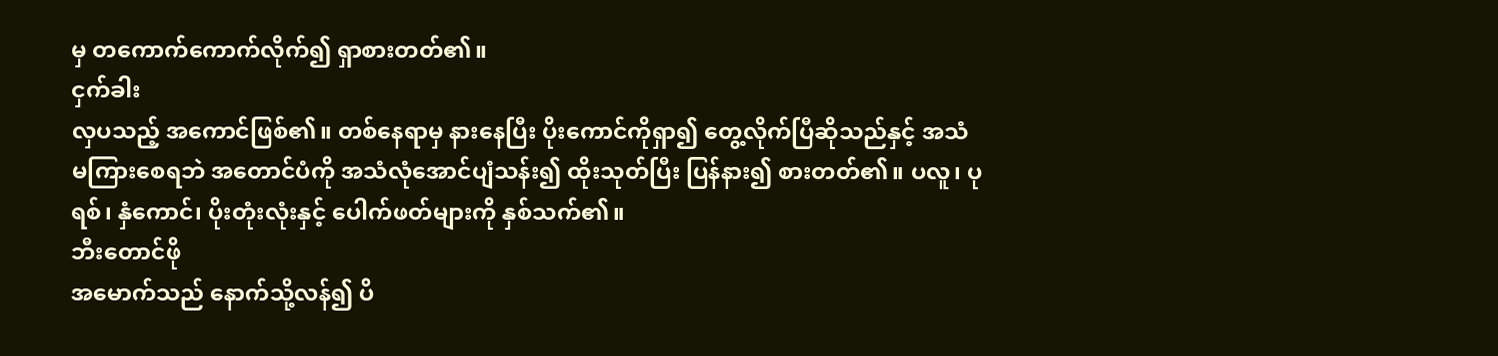မှ တကောက်ကောက်လိုက်၍ ရှာစားတတ်၏။
ငှက်ခါး
လှပသည့် အကောင်ဖြစ်၏။ တစ်နေရာမှ နားနေပြီး ပိုးကောင်ကိုရှာ၍ တွေ့လိုက်ပြီဆိုသည်နှင့် အသံမကြားစေရဘဲ အတောင်ပံကို အသံလုံအောင်ပျံသန်း၍ ထိုးသုတ်ပြီး ပြန်နား၍ စားတတ်၏။ ပလူ၊ ပုရစ်၊ နှံကောင်၊ ပိုးတုံးလုံးနှင့် ပေါက်ဖတ်များကို နှစ်သက်၏။
ဘီးတောင်ဖို
အမောက်သည် နောက်သို့လန်၍ ပိ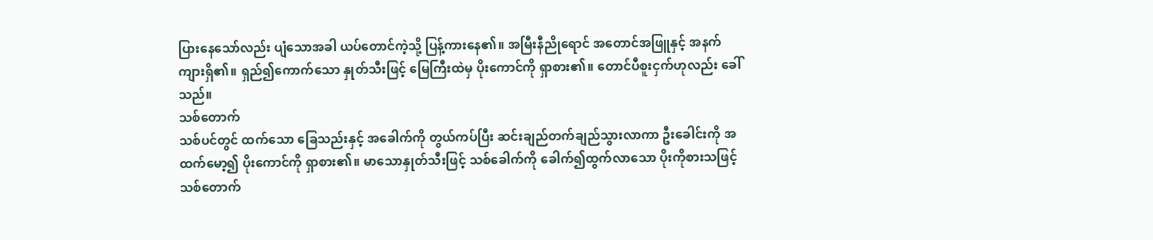ပြားနေသော်လည်း ပျံသောအခါ ယပ်တောင်ကဲ့သို့ ပြန့်ကားနေ၏။ အမြီးနီညိုရောင် အတောင်အဖြူနှင့် အနက်ကျားရှိ၏။ ရှည်၍ကောက်သော နှုတ်သီးဖြင့် မြေကြီးထဲမှ ပိုးကောင်ကို ရှာစား၏။ တောင်ပီစူးငှက်ဟုလည်း ခေါ်သည်။
သစ်တောက်
သစ်ပင်တွင် ထက်သော ခြေသည်းနှင့် အခေါက်ကို တွယ်ကပ်ပြီး ဆင်းချည်တက်ချည်သွားလာကာ ဦးခေါင်းကို အထက်မော့၍ ပိုးကောင်ကို ရှာစား၏။ မာသောနှုတ်သီးဖြင့် သစ်ခေါက်ကို ခေါက်၍ထွက်လာသော ပိုးကိုစားသဖြင့် သစ်တောက်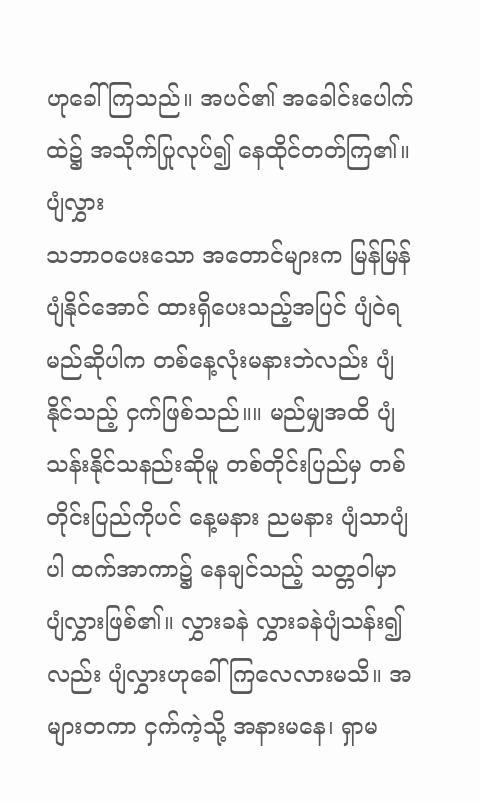ဟုခေါ်ကြသည်။ အပင်၏ အခေါင်းပေါက်ထဲ၌ အသိုက်ပြုလုပ်၍ နေထိုင်တတ်ကြ၏။
ပျံလွှား
သဘာဝပေးသော အတောင်များက မြန်မြန်ပျံနိုင်အောင် ထားရှိပေးသည့်အပြင် ပျံဝဲရမည်ဆိုပါက တစ်နေ့လုံးမနားဘဲလည်း ပျံနိုင်သည့် ငှက်ဖြစ်သည်။။ မည်မျှအထိ ပျံသန်းနိုင်သနည်းဆိုမူ တစ်တိုင်းပြည်မှ တစ်တိုင်းပြည်ကိုပင် နေ့မနား ညမနား ပျံသာပျံပါ ထက်အာကာ၌ နေချင်သည့် သတ္တဝါမှာ ပျံလွှားဖြစ်၏။ လွှားခနဲ လွှားခနဲပျံသန်း၍လည်း ပျံလွှားဟုခေါ်ကြလေလားမသိ။ အများတကာ ငှက်ကဲ့သို့ အနားမနေ၊ ရှာမ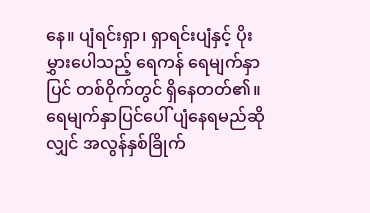နေ။ ပျံရင်းရှာ၊ ရှာရင်းပျံနှင့် ပိုးမွှားပေါသည့် ရေကန် ရေမျက်နှာပြင် တစ်ဝိုက်တွင် ရှိနေတတ်၏။ ရေမျက်နှာပြင်ပေါ် ပျံနေရမည်ဆိုလျှင် အလွန်နှစ်ခြိုက်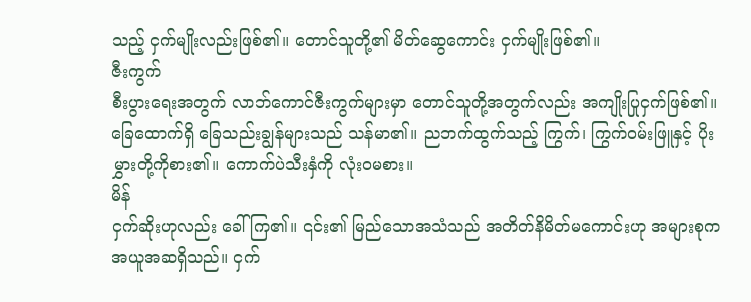သည့် ငှက်မျိုးလည်းဖြစ်၏။ တောင်သူတို့၏ မိတ်ဆွေကောင်း ငှက်မျိုးဖြစ်၏။
ဇီးကွက်
စီးပွားရေးအတွက် လာဘ်ကောင်ဇီးကွက်များမှာ တောင်သူတို့အတွက်လည်း အကျိုးပြုငှက်ဖြစ်၏။ ခြေထောက်ရှိ ခြေသည်းချွန်များသည် သန်မာ၏။ ညဘက်ထွက်သည့် ကြွက်၊ ကြွက်ဝမ်းဖြူနှင့် ပိုးမွှားတို့ကိုစား၏။ ကောက်ပဲသီးနှံကို လုံးဝမစား။
မိန်
ငှက်ဆိုးဟုလည်း ခေါ်ကြ၏။ ၎င်း၏ မြည်သောအသံသည် အတိတ်နိမိတ်မကောင်းဟု အများစုက အယူအဆရှိသည်။ ငှက်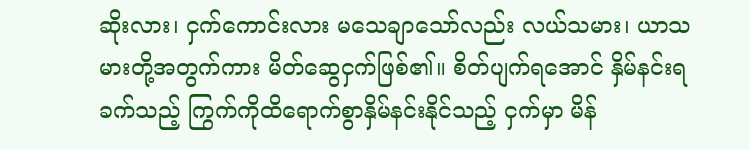ဆိုးလား၊ ငှက်ကောင်းလား မသေချာသော်လည်း လယ်သမား၊ ယာသမားတို့အတွက်ကား မိတ်ဆွေငှက်ဖြစ်၏။ စိတ်ပျက်ရအောင် နှိမ်နင်းရခက်သည့် ကြွက်ကိုထိရောက်စွာနှိမ်နင်းနိုင်သည့် ငှက်မှာ မိန်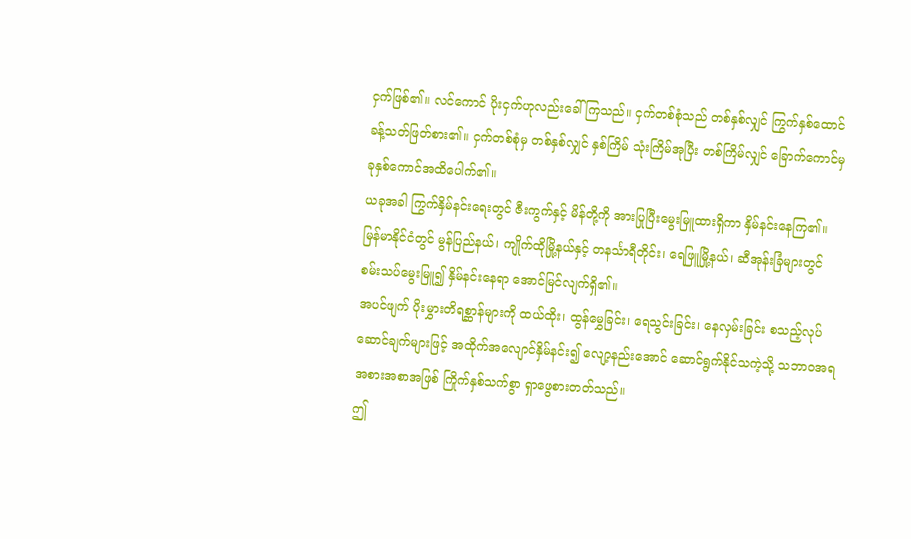ငှက်ဖြစ်၏။ လင်ကောင် ပိုးငှက်ဟုလည်းခေါ်ကြသည်။ ငှက်တစ်စုံသည် တစ်နှစ်လျှင် ကြွက်နှစ်ထောင်ခန့်သတ်ဖြတ်စား၏။ ငှက်တစ်စုံမှ တစ်နှစ်လျှင် နှစ်ကြိမ် သုံးကြိမ်အုပြီး တစ်ကြိမ်လျှင် ခြောက်ကောင်မှ ခုနှစ်ကောင်အထိပေါက်၏။
ယခုအခါ ကြွက်နှိမ်နင်းရေးတွင် ဇီးကွက်နှင့် မိန်တို့ကို အားပြုပြီးမွေးမြူထားရှိကာ နှိမ်နင်းနေကြ၏။ မြန်မာနိုင်ငံတွင် မွန်ပြည်နယ်၊ ကျိုက်ထိုမြို့နယ်နှင့် တနင်္သာရီတိုင်း၊ ရေဖြူမြို့နယ်၊ ဆီအုန်းခြံများတွင် စမ်းသပ်မွေးမြူ၍ နှိမ်နင်းနေရာ အောင်မြင်လျက်ရှိ၏။
အပင်ဖျက် ပိုးမွှားတိရစ္ဆာန်များကို ထယ်ထိုး၊ ထွန်မွှေခြင်း၊ ရေသွင်းခြင်း၊ နေလှမ်းခြင်း စသည့်လုပ်ဆောင်ချက်များဖြင့် အထိုက်အလျောင်နှိမ်နင်း၍ လျော့နည်းအောင် ဆောင်ရွက်နိုင်သကဲ့သို့ သဘာဝအရ အစားအစာအဖြစ် ကြိုက်နှစ်သက်စွာ ရှာဖွေစားတတ်သည်။
ဤ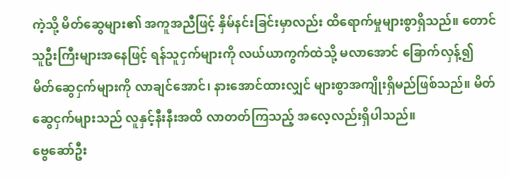ကဲ့သို့ မိတ်ဆွေများ၏ အကူအညီဖြင့် နှိမ်နင်းခြင်းမှာလည်း ထိရောက်မှုများစွာရှိသည်။ တောင်သူဦးကြီးများအနေဖြင့် ရန်သူငှက်များကို လယ်ယာကွက်ထဲသို့ မလာအောင် ခြောက်လှန့်၍ မိတ်ဆွေငှက်များကို လာချင်အောင်၊ နားအောင်ထားလျှင် များစွာအကျိုးရှိမည်ဖြစ်သည်။ မိတ်ဆွေငှက်များသည် လူနှင့်နီးနီးအထိ လာတတ်ကြသည့် အလေ့လည်းရှိပါသည်။
ဗွေဆော်ဦး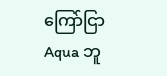ကြော်ငြာ
Aqua ဘူ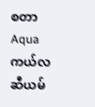စတာ
Aqua ကယ်လဆီယမ်